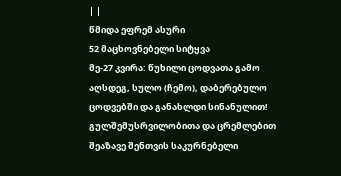| |
წმიდა ეფრემ ასური
52 მაცხოვნებელი სიტყვა
მე-27 კვირა: წუხილი ცოდვათა გამო
აღსდეგ, სულო (ჩემო), დაბერებულო ცოდვებში და განახლდი სინანულით! გულშემუსრვილობითა და ცრემლებით შეაზავე შენთვის საკურნებელი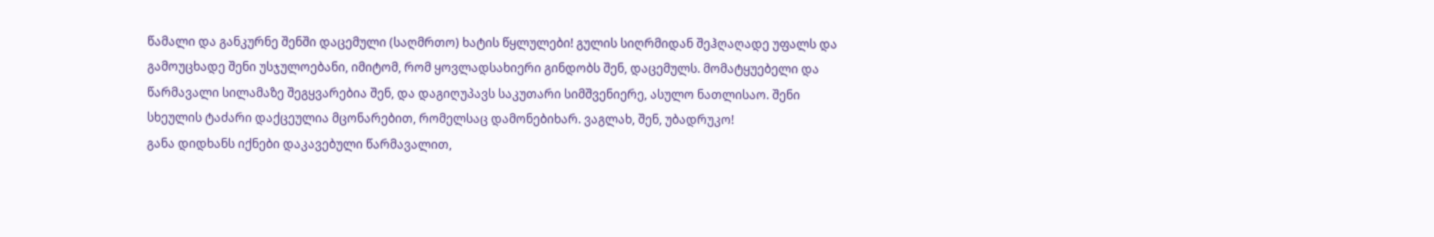წამალი და განკურნე შენში დაცემული (საღმრთო) ხატის წყლულები! გულის სიღრმიდან შეჰღაღადე უფალს და გამოუცხადე შენი უსჯულოებანი, იმიტომ, რომ ყოვლადსახიერი გინდობს შენ, დაცემულს. მომატყუებელი და წარმავალი სილამაზე შეგყვარებია შენ, და დაგიღუპავს საკუთარი სიმშვენიერე, ასულო ნათლისაო. შენი სხეულის ტაძარი დაქცეულია მცონარებით, რომელსაც დამონებიხარ. ვაგლახ, შენ, უბადრუკო!
განა დიდხანს იქნები დაკავებული წარმავალით,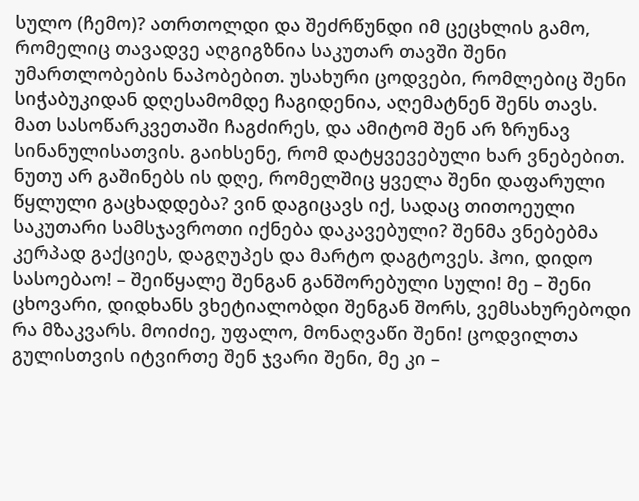სულო (ჩემო)? ათრთოლდი და შეძრწუნდი იმ ცეცხლის გამო, რომელიც თავადვე აღგიგზნია საკუთარ თავში შენი უმართლობების ნაპობებით. უსახური ცოდვები, რომლებიც შენი სიჭაბუკიდან დღესამომდე ჩაგიდენია, აღემატნენ შენს თავს. მათ სასოწარკვეთაში ჩაგძირეს, და ამიტომ შენ არ ზრუნავ სინანულისათვის. გაიხსენე, რომ დატყვევებული ხარ ვნებებით. ნუთუ არ გაშინებს ის დღე, რომელშიც ყველა შენი დაფარული წყლული გაცხადდება? ვინ დაგიცავს იქ, სადაც თითოეული საკუთარი სამსჯავროთი იქნება დაკავებული? შენმა ვნებებმა კერპად გაქციეს, დაგღუპეს და მარტო დაგტოვეს. ჰოი, დიდო სასოებაო! – შეიწყალე შენგან განშორებული სული! მე – შენი ცხოვარი, დიდხანს ვხეტიალობდი შენგან შორს, ვემსახურებოდი რა მზაკვარს. მოიძიე, უფალო, მონაღვაწი შენი! ცოდვილთა გულისთვის იტვირთე შენ ჯვარი შენი, მე კი –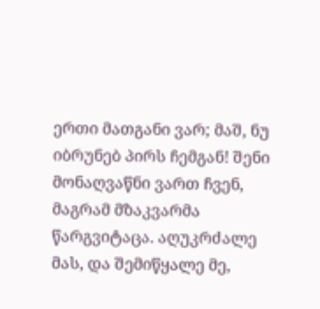ერთი მათგანი ვარ; მაშ, ნუ იბრუნებ პირს ჩემგან! შენი მონაღვაწნი ვართ ჩვენ, მაგრამ მზაკვარმა წარგვიტაცა. აღუკრძალე მას, და შემიწყალე მე,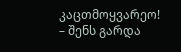კაცთმოყვარეო! – შენს გარდა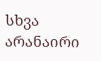სხვა არანაირი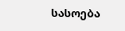სასოება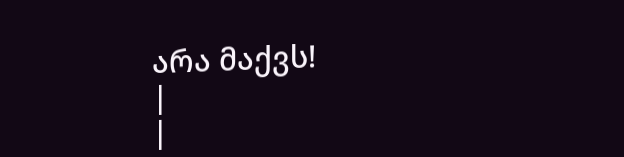არა მაქვს!
|
|